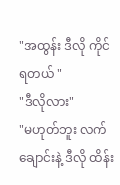"အထွန်း ဒီလို ကိုင်ရတယ် "
"ဒီလိုလား"
"မဟုတ်ဘူး လက်ချောင်းနဲ့ ဒီလို ထိန်း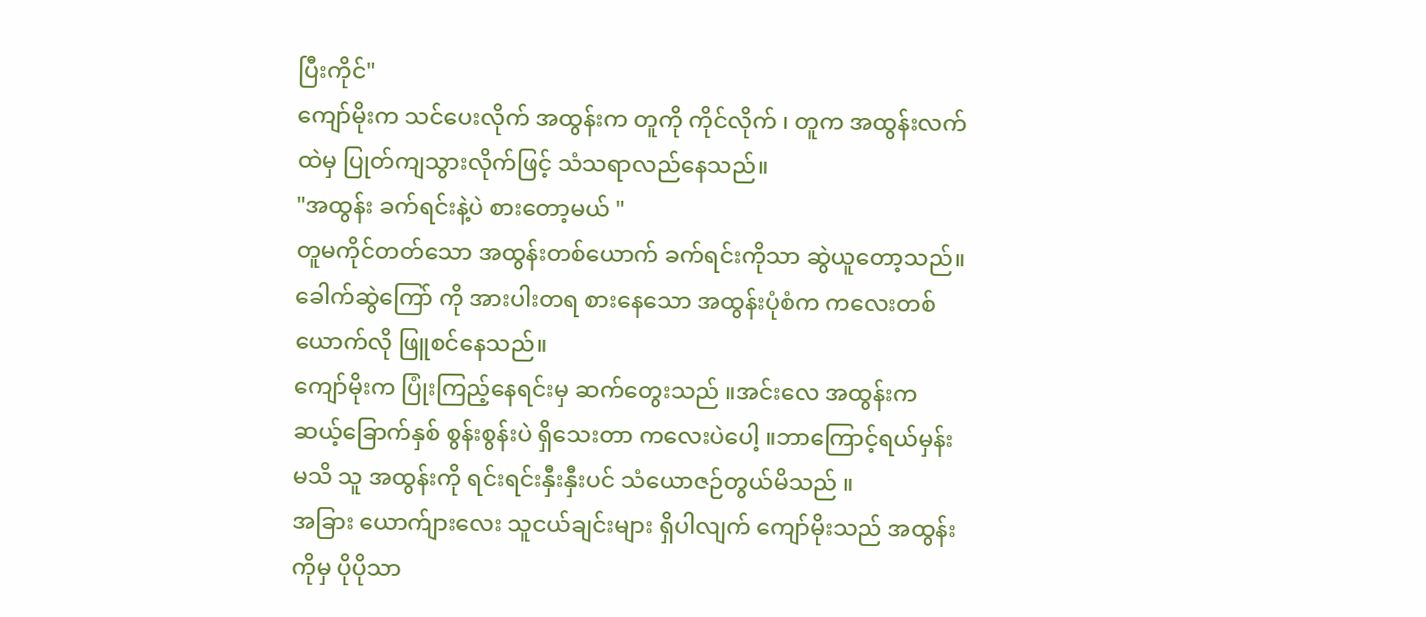ပြီးကိုင်"
ကျော်မိုးက သင်ပေးလိုက် အထွန်းက တူကို ကိုင်လိုက် ၊ တူက အထွန်းလက်ထဲမှ ပြုတ်ကျသွားလိုက်ဖြင့် သံသရာလည်နေသည်။
"အထွန်း ခက်ရင်းနဲ့ပဲ စားတော့မယ် "
တူမကိုင်တတ်သော အထွန်းတစ်ယောက် ခက်ရင်းကိုသာ ဆွဲယူတော့သည်။
ခေါက်ဆွဲကြော် ကို အားပါးတရ စားနေသော အထွန်းပုံစံက ကလေးတစ်ယောက်လို ဖြူစင်နေသည်။
ကျော်မိုးက ပြုံးကြည့်နေရင်းမှ ဆက်တွေးသည် ။အင်းလေ အထွန်းက ဆယ့်ခြောက်နှစ် စွန်းစွန်းပဲ ရှိသေးတာ ကလေးပဲပေါ့ ။ဘာကြောင့်ရယ်မှန်းမသိ သူ အထွန်းကို ရင်းရင်းနှီးနှီးပင် သံယောဇဉ်တွယ်မိသည် ။
အခြား ယောက်ျားလေး သူငယ်ချင်းများ ရှိပါလျက် ကျော်မိုးသည် အထွန်းကိုမှ ပိုပိုသာ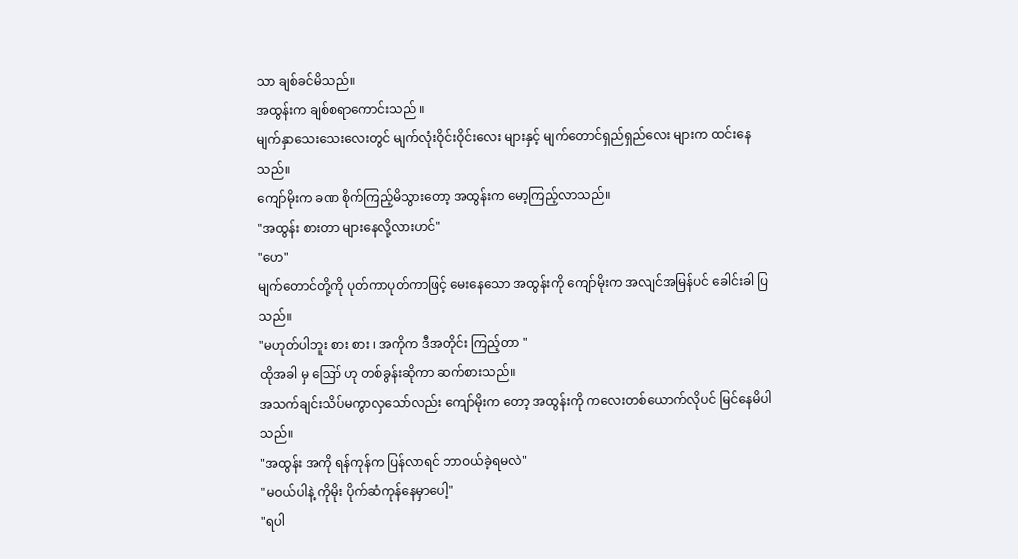သာ ချစ်ခင်မိသည်။
အထွန်းက ချစ်စရာကောင်းသည် ။
မျက်နှာသေးသေးလေးတွင် မျက်လုံးဝိုင်းဝိုင်းလေး များနှင့် မျက်တောင်ရှည်ရှည်လေး များက ထင်းနေသည်။
ကျော်မိုးက ခဏ စိုက်ကြည့်မိသွားတော့ အထွန်းက မော့ကြည့်လာသည်။
"အထွန်း စားတာ များနေလို့လားဟင်"
"ဟေ"
မျက်တောင်တို့ကို ပုတ်ကာပုတ်ကာဖြင့် မေးနေသော အထွန်းကို ကျော်မိုးက အလျင်အမြန်ပင် ခေါင်းခါ ပြသည်။
"မဟုတ်ပါဘူး စား စား ၊ အကိုက ဒီအတိုင်း ကြည့်တာ "
ထိုအခါ မှ ဪ ဟု တစ်ခွန်းဆိုကာ ဆက်စားသည်။
အသက်ချင်းသိပ်မကွာလှသော်လည်း ကျော်မိုးက တော့ အထွန်းကို ကလေးတစ်ယောက်လိုပင် မြင်နေမိပါသည်။
"အထွန်း အကို ရန်ကုန်က ပြန်လာရင် ဘာဝယ်ခဲ့ရမလဲ"
"မဝယ်ပါနဲ့ ကိုမိုး ပိုက်ဆံကုန်နေမှာပေါ့"
"ရပါ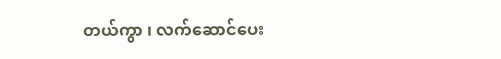တယ်ကွာ ၊ လက်ဆောင်ပေး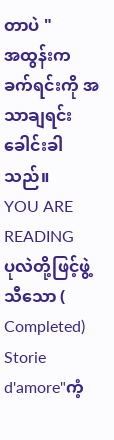တာပဲ "
အထွန်းက ခက်ရင်းကို အသာချရင်း ခေါင်းခါသည်။
YOU ARE READING
ပုလဲတို့ဖြင့်ဖွဲ့သီသော ( Completed)
Storie d'amore"ကံ့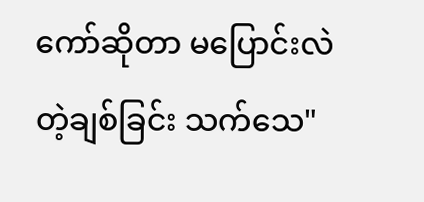ကော်ဆိုတာ မပြောင်းလဲတဲ့ချစ်ခြင်း သက်သေ"